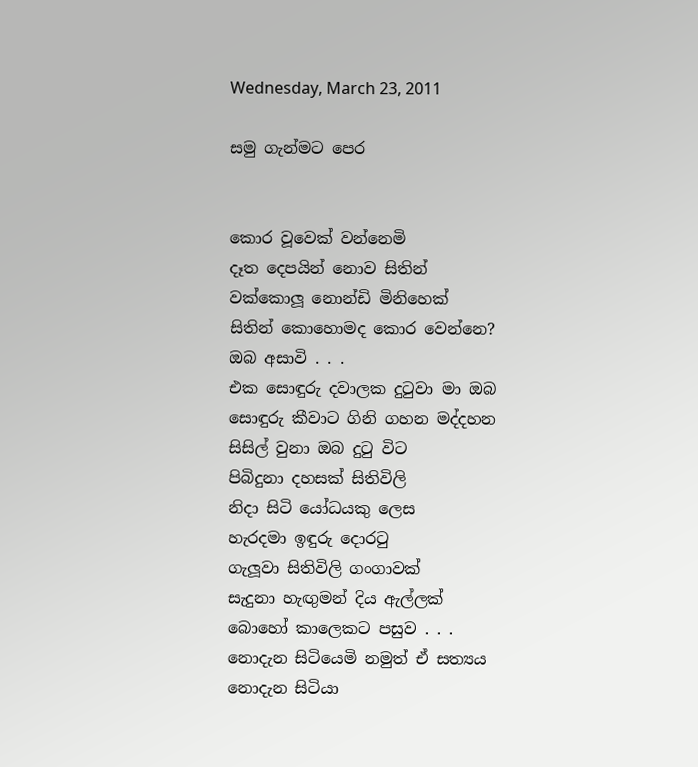Wednesday, March 23, 2011

සමු ගැන්මට පෙර


කොර වූවෙක් වන්නෙමි
දෑත දෙපයින් නොව සිතින්
වක්කොලූ නොන්ඩි මිනිහෙක්
සිතින් කොහොමද කොර වෙන්නෙ?
ඔබ අසාවි . . .
එක සොඳුරු දවාලක දුටුවා මා ඔබ
සොඳුරු කීවාට ගිනි ගහන මද්දහන
සිසිල් වුනා ඔබ දුටු විට
පිබිදුනා දහසක් සිතිවිලි
නිදා සිටි යෝධයකු ලෙස
හැරදමා ඉඳුරු දොරටු
ගැලූවා සිතිවිලි ගංගාවක්
සැදුනා හැඟුමන් දිය ඇල්ලක්
බොහෝ කාලෙකට පසුව . . .
නොදැන සිටියෙමි නමුත් ඒ සත්‍යය
නොදැන සිටියා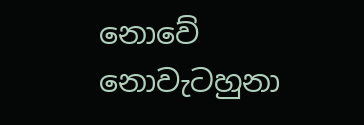නොවේ
නොවැටහුනා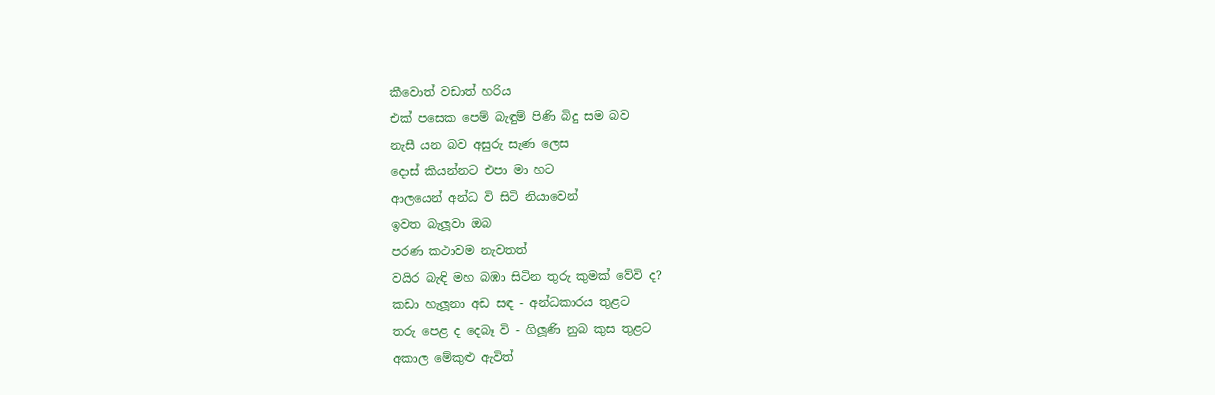කීවොත් වඩාත් හරිය
එක් පසෙක පෙම් බැඳුම් පිණි බිදු සම බව
නැසී යන බව අසුරු සැණ ලෙස
දොස් කියන්නට එපා මා හට
ආලයෙන් අන්ධ වි සිටි නියාවෙන්
ඉවත බැලූවා ඔබ
පරණ කථාවම නැවතත්
වයිර බැඳි මහ බඹා සිටින තුරු කුමක් වේවි ද?
කඩා හැලූනා අඩ සඳ - අන්ධකාරය තුළට
තරු පෙළ ද දෙබෑ වි - ගිලූණි නුබ කුස තුළට
අකාල මේකුළු ඇවිත්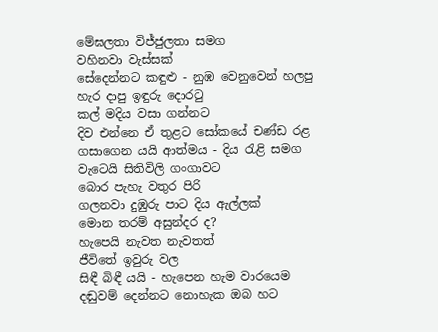මේඝලතා විජ්ජුලතා සමග
වහිනවා වැස්සක්
සේදෙන්නට කඳුළු - නුඹ වෙනුවෙන් හලපු
හැර දාපු ඉඳුරු දොරටු
කල් මදිය වසා ගන්නට
දිව එන්නෙ ඒ තුළට සෝකයේ චණ්ඩ රළ
ගසාගෙන යයි ආත්මය - දිය රැළි සමග
වැටෙයි සිතිවිලි ගංගාවට
බොර පැහැ වතුර පිරි
ගලනවා දුඹුරු පාට දිය ඇල්ලක්
මොන තරම් අසුන්දර ද?
හැපෙයි නැවත නැවතත්
ජීවිතේ ඉවුරු වල
සිඳී බිඳී යයි - හැපෙන හැම වාරයෙම
දඬුවම් දෙන්නට නොහැක ඔබ හට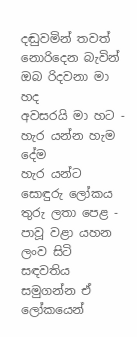දඬුවමින් තවත් නොරිදෙන බැවින්
ඔබ රිදවනා මා හද
අවසරයි මා හට - හැර යන්න හැම දේම
හැර යන්ට සොඳුරු ලෝකය
තුරු ලතා පෙළ - පාවූ වළා යහන
ලංව සිටි සඳවතිය
සමුගන්න ඒ ලෝකයෙන්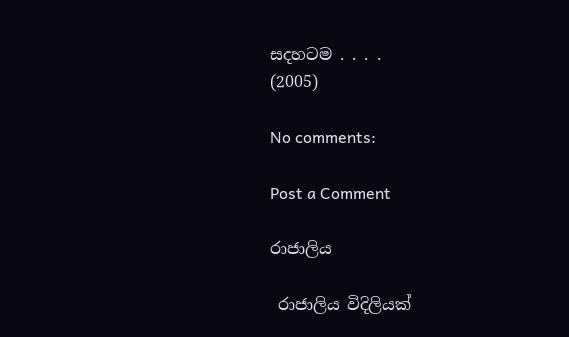සදහටම . . . .
(2005)

No comments:

Post a Comment

රාජාලිය

 රාජාලිය විදිලියක්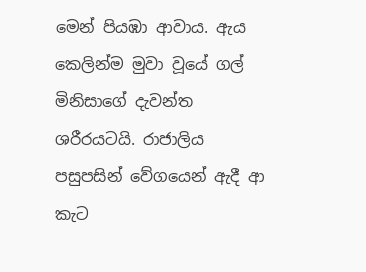මෙන් පියඹා ආවාය. ඇය කෙලින්ම මුවා වූයේ ගල් මිනිසාගේ දැවන්ත ශරීරයටයි. රාජාලිය පසුපසින් වේගයෙන් ඇදී ආ කැට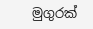මුගුරක්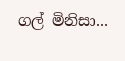ගල් මිනිසා...